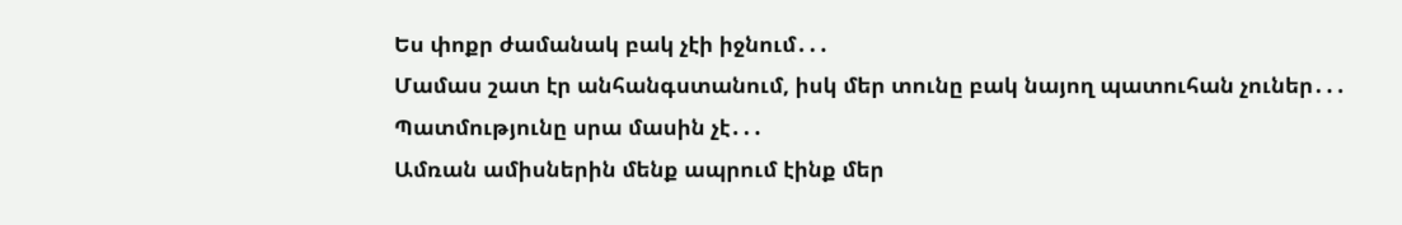Ես փոքր ժամանակ բակ չէի իջնում․․․
Մամաս շատ էր անհանգստանում, իսկ մեր տունը բակ նայող պատուհան չուներ․․․
Պատմությունը սրա մասին չէ․․․
Ամռան ամիսներին մենք ապրում էինք մեր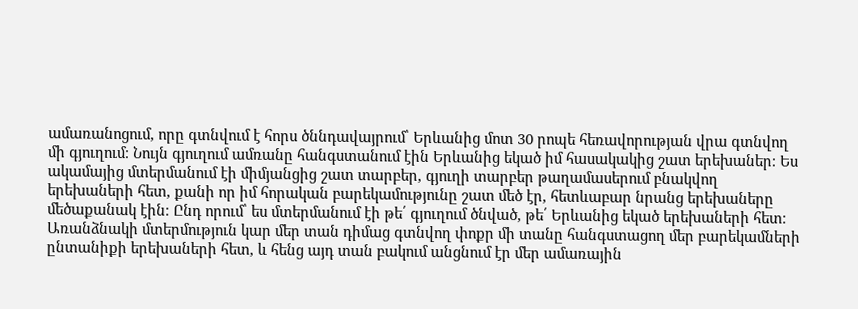ամառանոցում, որը գտնվում է հորս ծննդավայրում՝ Երևանից մոտ 30 րոպե հեռավորության վրա գտնվող մի գյուղում։ Նույն գյուղում ամռանը հանգստանում էին Երևանից եկած իմ հասակակից շատ երեխաներ։ Ես ակամայից մտերմանում էի միմյանցից շատ տարբեր, գյուղի տարբեր թաղամասերում բնակվող երեխաների հետ, քանի որ իմ հորական բարեկամությունը շատ մեծ էր, հետևաբար նրանց երեխաները մեծաքանակ էին։ Ընդ որում՝ ես մտերմանում էի թե՛ գյուղում ծնված, թե՛ Երևանից եկած երեխաների հետ։ Առանձնակի մտերմություն կար մեր տան դիմաց գտնվող փոքր մի տանը հանգստացող մեր բարեկամների ընտանիքի երեխաների հետ, և հենց այդ տան բակում անցնում էր մեր ամառային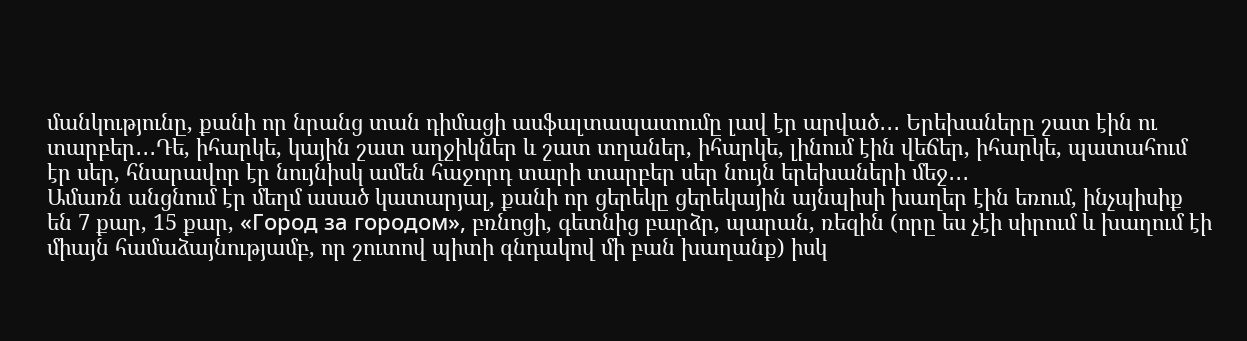մանկությունը, քանի որ նրանց տան դիմացի ասֆալտապատումը լավ էր արված․․․ Երեխաները շատ էին ու տարբեր․․․Դե, իհարկե, կային շատ աղջիկներ և շատ տղաներ, իհարկե, լինում էին վեճեր, իհարկե, պատահում էր սեր, հնարավոր էր նույնիսկ ամեն հաջորդ տարի տարբեր սեր նույն երեխաների մեջ․․․
Ամառն անցնում էր մեղմ ասած կատարյալ, քանի որ ցերեկը ցերեկային այնպիսի խաղեր էին եռում, ինչպիսիք են 7 քար, 15 քար, «Город за городом», բռնոցի, գետնից բարձր, պարան, ռեզին (որը ես չէի սիրում և խաղում էի միայն համաձայնությամբ, որ շուտով պիտի գնդակով մի բան խաղանք) իսկ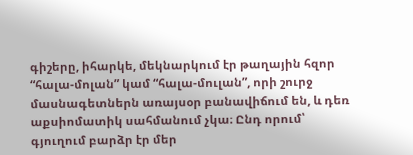գիշերը, իհարկե, մեկնարկում էր թաղային հզոր “հալա-մոլան” կամ “հալա-մուլան”, որի շուրջ մասնագետներն առայսօր բանավիճում են, և դեռ աքսիոմատիկ սահմանում չկա։ Ընդ որում՝ գյուղում բարձր էր մեր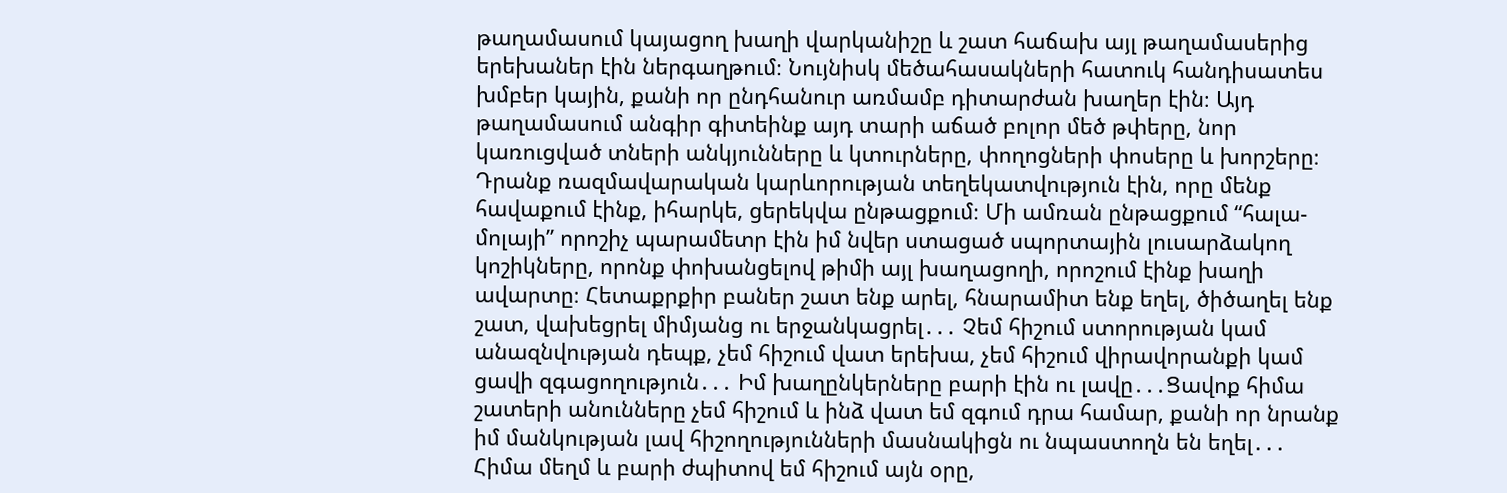թաղամասում կայացող խաղի վարկանիշը և շատ հաճախ այլ թաղամասերից երեխաներ էին ներգաղթում։ Նույնիսկ մեծահասակների հատուկ հանդիսատես խմբեր կային, քանի որ ընդհանուր առմամբ դիտարժան խաղեր էին։ Այդ թաղամասում անգիր գիտեինք այդ տարի աճած բոլոր մեծ թփերը, նոր կառուցված տների անկյունները և կտուրները, փողոցների փոսերը և խորշերը։ Դրանք ռազմավարական կարևորության տեղեկատվություն էին, որը մենք հավաքում էինք, իհարկե, ցերեկվա ընթացքում։ Մի ամռան ընթացքում “հալա-մոլայի” որոշիչ պարամետր էին իմ նվեր ստացած սպորտային լուսարձակող կոշիկները, որոնք փոխանցելով թիմի այլ խաղացողի, որոշում էինք խաղի ավարտը։ Հետաքրքիր բաներ շատ ենք արել, հնարամիտ ենք եղել, ծիծաղել ենք շատ, վախեցրել միմյանց ու երջանկացրել․․․ Չեմ հիշում ստորության կամ անազնվության դեպք, չեմ հիշում վատ երեխա, չեմ հիշում վիրավորանքի կամ ցավի զգացողություն․․․ Իմ խաղընկերները բարի էին ու լավը․․․Ցավոք հիմա շատերի անունները չեմ հիշում և ինձ վատ եմ զգում դրա համար, քանի որ նրանք իմ մանկության լավ հիշողությունների մասնակիցն ու նպաստողն են եղել․․․
Հիմա մեղմ և բարի ժպիտով եմ հիշում այն օրը,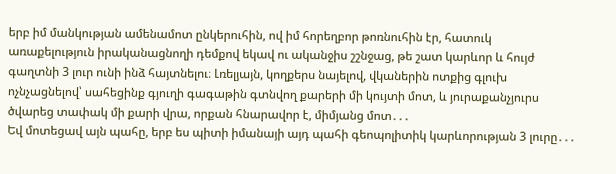երբ իմ մանկության ամենամոտ ընկերուհին, ով իմ հորեղբոր թոռնուհին էր, հատուկ առաքելություն իրականացնողի դեմքով եկավ ու ականջիս շշնջաց, թե շատ կարևոր և հույժ գաղտնի 3 լուր ունի ինձ հայտնելու։ Լռելյայն, կողքերս նայելով, վկաներին ոտքից գլուխ ոչնչացնելով՝ սահեցինք գյուղի գագաթին գտնվող քարերի մի կույտի մոտ, և յուրաքանչյուրս ծվարեց տափակ մի քարի վրա, որքան հնարավոր է, միմյանց մոտ․․․
Եվ մոտեցավ այն պահը, երբ ես պիտի իմանայի այդ պահի գեոպոլիտիկ կարևորության 3 լուրը․․․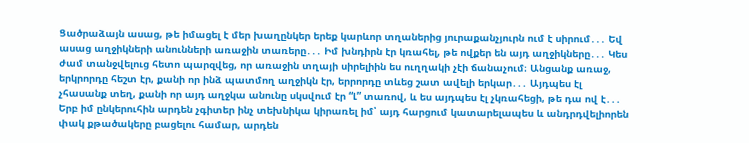Ցածրաձայն ասաց, թե իմացել է մեր խաղընկեր երեք կարևոր տղաներից յուրաքանչյուրն ում է սիրում․․․ Եվ ասաց աղջիկների անունների առաջին տառերը․․․ Իմ խնդիրն էր կռահել, թե ովքեր են այդ աղջիկները․․․ Կես ժամ տանջվելուց հետո պարզվեց, որ առաջին տղայի սիրելիին ես ուղղակի չէի ճանաչում։ Անցանք առաջ, երկրորդը հեշտ էր, քանի որ ինձ պատմող աղջիկն էր, երրորդը տևեց շատ ավելի երկար․․․ Այդպես էլ չհասանք տեղ, քանի որ այդ աղջկա անունը սկսվում էր “Լ” տառով, և ես այդպես էլ չկռահեցի, թե դա ով է․․․ Երբ իմ ընկերուհին արդեն չգիտեր ինչ տեխնիկա կիրառել իմ՝ այդ հարցում կատարելապես և անդրդվելիորեն փակ քթածակերը բացելու համար, արդեն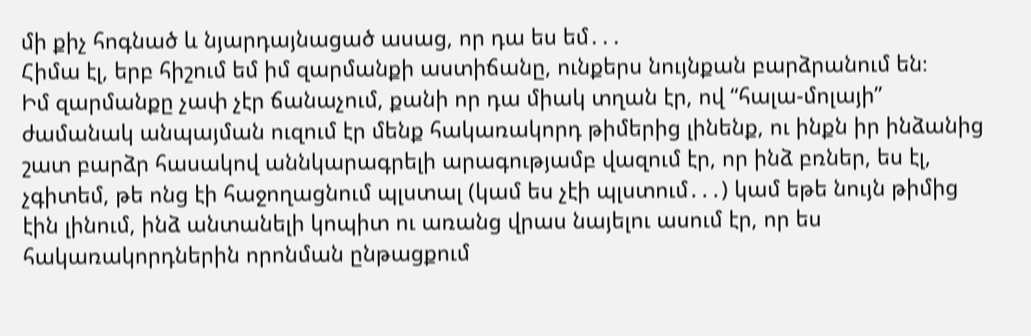մի քիչ հոգնած և նյարդայնացած ասաց, որ դա ես եմ․․․
Հիմա էլ, երբ հիշում եմ իմ զարմանքի աստիճանը, ունքերս նույնքան բարձրանում են։
Իմ զարմանքը չափ չէր ճանաչում, քանի որ դա միակ տղան էր, ով “հալա-մոլայի” ժամանակ անպայման ուզում էր մենք հակառակորդ թիմերից լինենք, ու ինքն իր ինձանից շատ բարձր հասակով աննկարագրելի արագությամբ վազում էր, որ ինձ բռներ, ես էլ, չգիտեմ, թե ոնց էի հաջողացնում պլստալ (կամ ես չէի պլստում․․․) կամ եթե նույն թիմից էին լինում, ինձ անտանելի կոպիտ ու առանց վրաս նայելու ասում էր, որ ես հակառակորդներին որոնման ընթացքում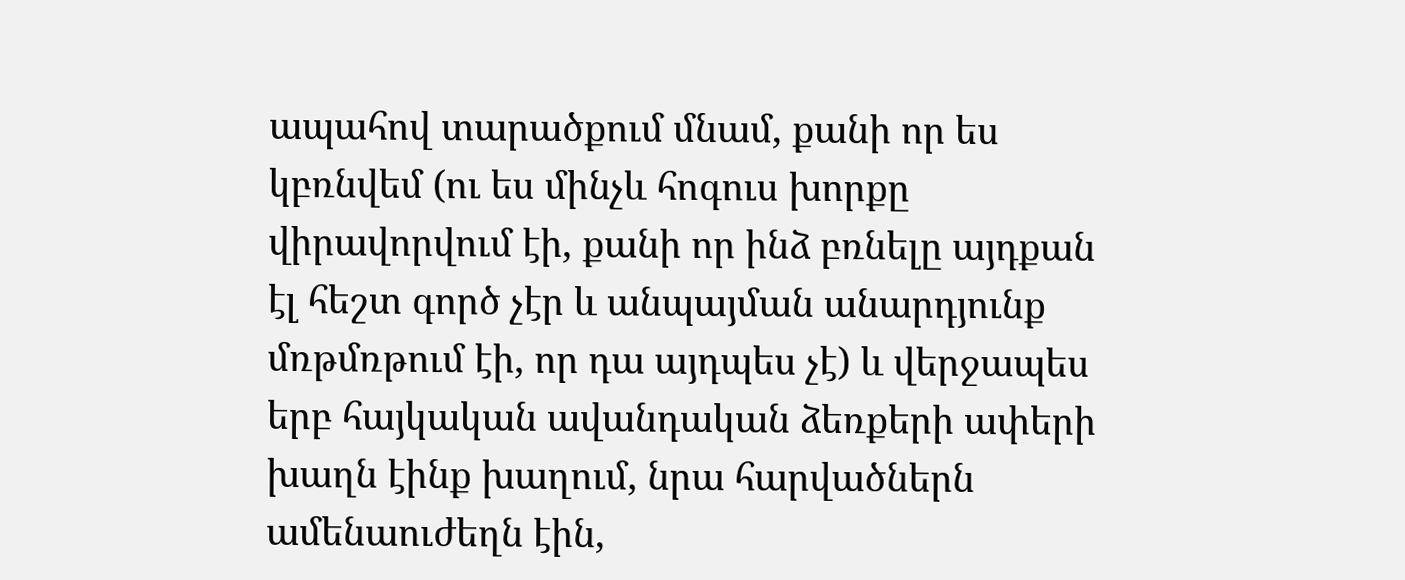ապահով տարածքում մնամ, քանի որ ես կբռնվեմ (ու ես մինչև հոգուս խորքը վիրավորվում էի, քանի որ ինձ բռնելը այդքան էլ հեշտ գործ չէր և անպայման անարդյունք մռթմռթում էի, որ դա այդպես չէ) և վերջապես երբ հայկական ավանդական ձեռքերի ափերի խաղն էինք խաղում, նրա հարվածներն ամենաուժեղն էին,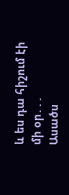և ես դա հիշում էի մի օր․․․
Ասածս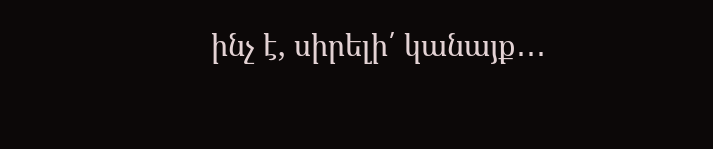ինչ է, սիրելի՛ կանայք․․․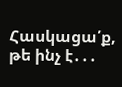Հասկացա՛ք, թե ինչ է․․․